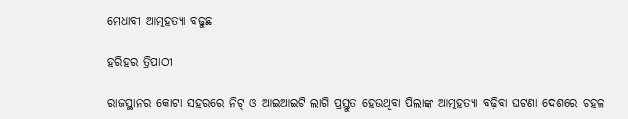ମେଧାବୀ ଆତ୍ମହତ୍ୟା ବଢୁଛ

ହରିହର ତ୍ରିପାଠୀ

ରାଜସ୍ଥାନର କୋଟା ସହରରେ ନିଟ୍‌ ଓ ଆଇଆଇଟି ଲାଗି ପ୍ରସ୍ତୁତ ହେଉଥିବା ପିଲାଙ୍କ ଆତ୍ମହତ୍ୟା ବଢ଼ିବା ଘଟଣା ଦେଶରେ ଚହଳ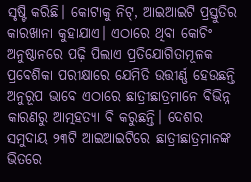ସୃଷ୍ଟି କରିଛି। କୋଟାକୁ ନିଟ୍‌, ଆଇଆଇଟି ପ୍ରସ୍ତୁତିର କାରଖାନା କୁହାଯାଏ। ଏଠାରେ ଥିବା କୋଚିଂ ଅନୁଷ୍ଠାନରେ ପଢ଼ି ପିଲାଏ ପ୍ରତିଯୋଗିତାମୂଳକ ପ୍ରବେଶିକା ପରୀକ୍ଷାରେ ଯେମିତି ଉତ୍ତୀର୍ଣ୍ଣ ହେଉଛନ୍ତି ଅନୁରୂପ ଭାବେ ଏଠାରେ ଛାତ୍ରୀଛାତ୍ରମାନେ ବିଭିନ୍ନ କାରଣରୁ ଆତ୍ମହତ୍ୟା ବି କରୁଛନ୍ତି। ଦେଶର ସମୁଦାୟ ୨୩ଟି ଆଇଆଇଟିରେ ଛାତ୍ରୀଛାତ୍ରମାନଙ୍କ ଭିତରେ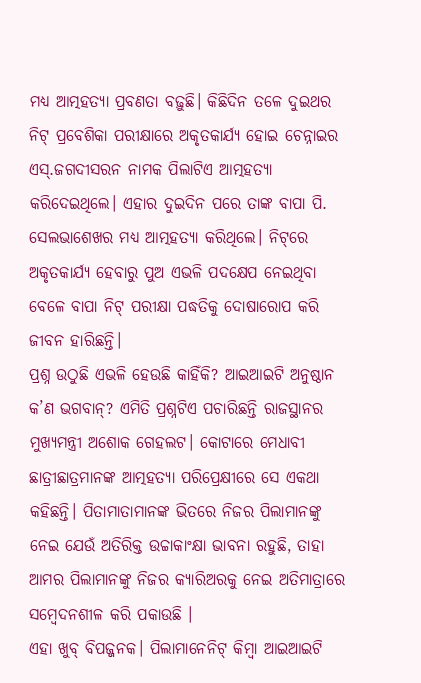ମଧ୍ୟ ଆତ୍ମହତ୍ୟା ପ୍ରବଣତା ବଢ଼ୁଛି। କିଛିଦିନ ତଳେ ଦୁଇଥର ନିଟ୍‌ ପ୍ରବେଶିକା ପରୀକ୍ଷାରେ ଅକୃତକାର୍ଯ୍ୟ ହୋଇ ଚେନ୍ନାଇର ଏସ୍‌.ଜଗଦୀସରନ ନାମକ ପିଲାଟିଏ ଆତ୍ମହତ୍ୟା କରିଦେଇଥିଲେ। ଏହାର ଦୁଇଦିନ ପରେ ତାଙ୍କ ବାପା ପି. ସେଲଭାଶେଖର ମଧ୍ୟ ଆତ୍ମହତ୍ୟା କରିଥିଲେ। ନିଟ୍‌ରେ ଅକୃତକାର୍ଯ୍ୟ ହେବାରୁ ପୁଅ ଏଭଳି ପଦକ୍ଷେପ ନେଇଥିବା ବେଳେ ବାପା ନିଟ୍‌ ପରୀକ୍ଷା ପଦ୍ଧତିକୁ ଦୋଷାରୋପ କରି ଜୀବନ ହାରିଛନ୍ତି।
ପ୍ରଶ୍ନ ଉଠୁଛି ଏଭଳି ହେଉଛି କାହିଁକି? ଆଇଆଇଟି ଅନୁଷ୍ଠାନ କ’ଣ ଭଗବାନ୍‌? ଏମିତି ପ୍ରଶ୍ନଟିଏ ପଚାରିଛନ୍ତି ରାଜସ୍ଥାନର ମୁଖ୍ୟମନ୍ତ୍ରୀ ଅଶୋକ ଗେହଲଟ। କୋଟାରେ ମେଧାବୀ ଛାତ୍ରୀଛାତ୍ରମାନଙ୍କ ଆତ୍ମହତ୍ୟା ପରିପ୍ରେକ୍ଷୀରେ ସେ ଏକଥା କହିଛନ୍ତି। ପିତାମାତାମାନଙ୍କ ଭିତରେ ନିଜର ପିଲାମାନଙ୍କୁ ନେଇ ଯେଉଁ ଅତିରିକ୍ତ ଉଚ୍ଚାକାଂକ୍ଷା ଭାବନା ରହୁଛି, ତାହା ଆମର ପିଲାମାନଙ୍କୁ ନିଜର କ୍ୟାରିଅରକୁ ନେଇ ଅତିମାତ୍ରାରେ ସମ୍ବେଦନଶୀଳ କରି ପକାଉଛି ।
ଏହା ଖୁବ୍‌ ବିପଜ୍ଜନକ। ପିଲାମାନେନିଟ୍‌ କିମ୍ବା ଆଇଆଇଟି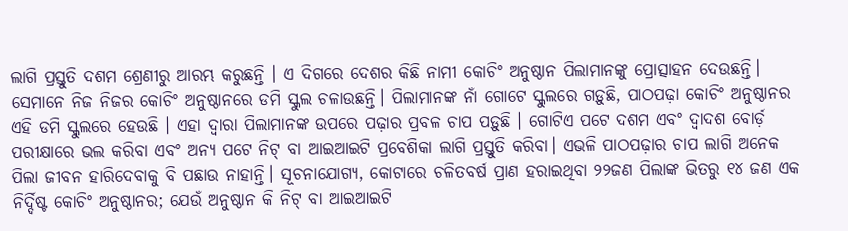ଲାଗି ପ୍ରସ୍ତୁତି ଦଶମ ଶ୍ରେଣୀରୁ ଆରମ୍ଭ କରୁଛନ୍ତି । ଏ ଦିଗରେ ଦେଶର କିଛି ନାମୀ କୋଚିଂ ଅନୁଷ୍ଠାନ ପିଲାମାନଙ୍କୁ ପ୍ରୋତ୍ସାହନ ଦେଉଛନ୍ତି। ସେମାନେ ନିଜ ନିଜର କୋଚିଂ ଅନୁଷ୍ଠାନରେ ଡମି ସ୍କୁଲ ଚଳାଉଛନ୍ତି। ପିଲାମାନଙ୍କ ନାଁ ଗୋଟେ ସ୍କୁଲରେ ଗଡ଼ୁଛି, ପାଠପଢ଼ା କୋଚିଂ ଅନୁଷ୍ଠାନର ଏହି ଡମି ସ୍କୁଲରେ ହେଉଛି । ଏହା ଦ୍ୱାରା ପିଲାମାନଙ୍କ ଉପରେ ପଢ଼ାର ପ୍ରବଳ ଚାପ ପଡ଼ୁଛି । ଗୋଟିଏ ପଟେ ଦଶମ ଏବଂ ଦ୍ୱାଦଶ ବୋର୍ଡ଼ ପରୀକ୍ଷାରେ ଭଲ କରିବା ଏବଂ ଅନ୍ୟ ପଟେ ନିଟ୍‌ ବା ଆଇଆଇଟି ପ୍ରବେଶିକା ଲାଗି ପ୍ରସ୍ତୁତି କରିବା। ଏଭଳି ପାଠପଢ଼ାର ଚାପ ଲାଗି ଅନେକ ପିଲା ଜୀବନ ହାରିଦେବାକୁ ବି ପଛାଉ ନାହାନ୍ତି। ସୂଚନାଯୋଗ୍ୟ, କୋଟାରେ ଚଳିତବର୍ଷ ପ୍ରାଣ ହରାଇଥିବା ୨୨ଜଣ ପିଲାଙ୍କ ଭିତରୁ ୧୪ ଜଣ ଏକ ନିର୍ଦ୍ଦିଷ୍ଟ କୋଚିଂ ଅନୁଷ୍ଠାନର; ଯେଉଁ ଅନୁଷ୍ଠାନ କି ନିଟ୍‌ ବା ଆଇଆଇଟି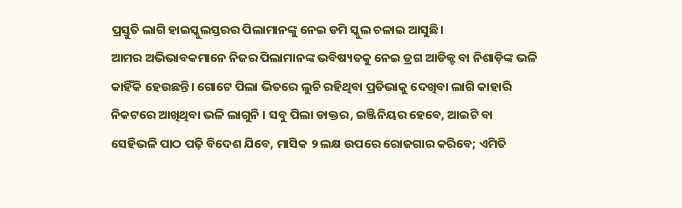ପ୍ରସ୍ତୁତି ଲାଗି ହାଇସ୍କୁଲସ୍ତରର ପିଲାମାନଙ୍କୁ ନେଇ ଡମି ସ୍କୁଲ ଚଳାଇ ଆସୁଛି।
ଆମର ଅଭିଭାବକମାନେ ନିଜର ପିଲାମାନଙ୍କ ଭବିଷ୍ୟତକୁ ନେଇ ଡ୍ରଗ ଆଡିକ୍ଟ ବା ନିଶାଡ଼ିଙ୍କ ଭଳି କାହିଁକି ହେଉଛନ୍ତି। ଗୋଟେ ପିଲା ଭିତରେ ଲୁଚି ରହିଥିବା ପ୍ରତିଭାକୁ ଦେଖିବା ଲାଗି କାହାରି ନିକଟରେ ଆଖିଥିବା ଭଳି ଲାଗୁନି । ସବୁ ପିଲା ଡାକ୍ତର, ଇଞ୍ଜିନିୟର ହେବେ, ଆଇଟି ବା ସେହିଭଳି ପାଠ ପଢ଼ି ବିଦେଶ ଯିବେ, ମାସିକ ୨ ଲକ୍ଷ ଉପରେ ରୋଜଗାର କରିବେ; ଏମିତି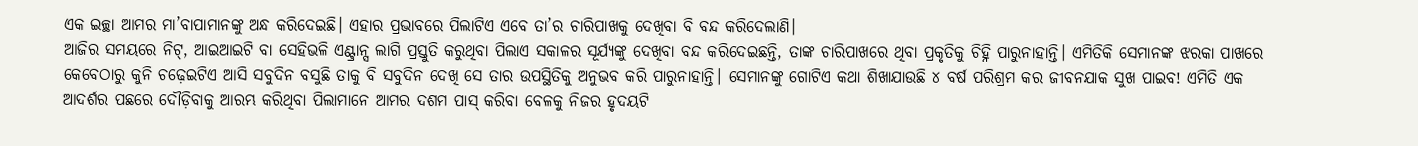ଏକ ଇଚ୍ଛା ଆମର ମା’ବାପାମାନଙ୍କୁ ଅନ୍ଧ କରିଦେଇଛି। ଏହାର ପ୍ରଭାବରେ ପିଲାଟିଏ ଏବେ ତା’ର ଚାରିପାଖକୁ ଦେଖିବା ବି ବନ୍ଦ କରିଦେଲାଣି।
ଆଜିର ସମୟରେ ନିଟ୍‌, ଆଇଆଇଟି ବା ସେହିଭଳି ଏଣ୍ଟ୍ରାନ୍ସ ଲାଗି ପ୍ରସ୍ତୁତି କରୁଥିବା ପିଲାଏ ସକାଳର ସୂର୍ଯ୍ୟଙ୍କୁ ଦେଖିବା ବନ୍ଦ କରିଦେଇଛନ୍ତି, ତାଙ୍କ ଚାରିପାଖରେ ଥିବା ପ୍ରକୃତିକୁ ଚିହ୍ନି ପାରୁନାହାନ୍ତି। ଏମିତିକି ସେମାନଙ୍କ ଝରକା ପାଖରେ କେବେଠାରୁ କୁନି ଚଢ଼େଇଟିଏ ଆସି ସବୁଦିନ ବସୁଛି ତାକୁ ବି ସବୁଦିନ ଦେଖି ସେ ତାର ଉପସ୍ଥିତିକୁ ଅନୁଭବ କରି ପାରୁନାହାନ୍ତି। ସେମାନଙ୍କୁ ଗୋଟିଏ କଥା ଶିଖାଯାଉଛି ୪ ବର୍ଷ ପରିଶ୍ରମ କର ଜୀବନଯାକ ସୁଖ ପାଇବ! ଏମିତି ଏକ ଆଦର୍ଶର ପଛରେ ଦୌଡ଼ିବାକୁ ଆରମ୍ଭ କରିଥିବା ପିଲାମାନେ ଆମର ଦଶମ ପାସ୍‌ କରିବା ବେଳକୁ ନିଜର ହୃଦୟଟି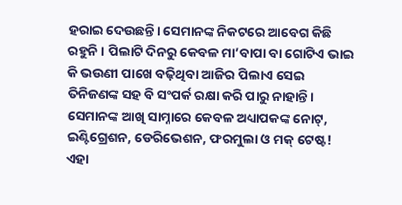ହରାଇ ଦେଉଛନ୍ତି। ସେମାନଙ୍କ ନିକଟରେ ଆବେଗ କିଛି ରହୁନି। ପିଲାଟି ଦିନରୁ କେବଳ ମା’ବାପା ବା ଗୋଟିଏ ଭାଇ କି ଭଉଣୀ ପାଖେ ବଢ଼ିଥିବା ଆଜିର ପିଲାଏ ସେଇ ତିନିଜଣଙ୍କ ସହ ବି ସଂପର୍କ ରକ୍ଷା କରି ପାରୁ ନାହାନ୍ତି। ସେମାନଙ୍କ ଆଖି ସାମ୍ନାରେ କେବଳ ଅଧ୍ୟାପକଙ୍କ ନୋଟ୍‌, ଇଣ୍ଟିଗ୍ରେଶନ, ଡେରିଭେଶନ, ଫରମୁଲା ଓ ମକ୍‌ ଟେଷ୍ଟ!
ଏହା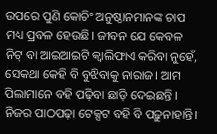ଉପରେ ପୁଣି କୋଚିଂ ଅନୁଷ୍ଠାନମାନଙ୍କ ଚାପ ମଧ୍ୟ ପ୍ରବଳ ହେଉଛି। ଜୀବନ ଯେ କେବଳ ନିଟ୍‌ ବା ଆଇଆଇଟି କ୍ୱାଲିଫାଏ କରିବା ନୁହେଁ, ସେକଥା କେହି ବି ବୁଝିବାକୁ ନାରାଜ। ଆମ ପିଲାମାନେ ବହି ପଢ଼ିବା ଛାଡ଼ି ଦେଇଛନ୍ତି । ନିଜର ପାଠପଢ଼ା ଟେକ୍ସଟ ବହି ବି ପଢ଼ୁନାହାନ୍ତି।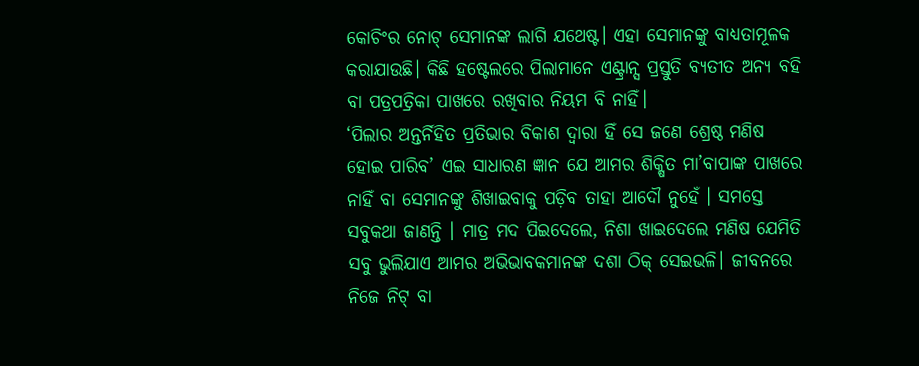କୋଚିଂର ନୋଟ୍‌ ସେମାନଙ୍କ ଲାଗି ଯଥେଷ୍ଟ। ଏହା ସେମାନଙ୍କୁ ବାଧ୍ୟତାମୂଳକ କରାଯାଉଛି। କିଛି ହଷ୍ଟେଲରେ ପିଲାମାନେ ଏଣ୍ଟ୍ରାନ୍ସ ପ୍ରସ୍ତୁତି ବ୍ୟତୀତ ଅନ୍ୟ ବହି ବା ପତ୍ରପତ୍ରିକା ପାଖରେ ରଖିବାର ନିୟମ ବି ନାହିଁ।
‘ପିଲାର ଅନ୍ତର୍ନିହିତ ପ୍ରତିଭାର ବିକାଶ ଦ୍ୱାରା ହିଁ ସେ ଜଣେ ଶ୍ରେଷ୍ଠ ମଣିଷ ହୋଇ ପାରିବ’ ଏଇ ସାଧାରଣ ଜ୍ଞାନ ଯେ ଆମର ଶିକ୍ଷିତ ମା’ବାପାଙ୍କ ପାଖରେ ନାହିଁ ବା ସେମାନଙ୍କୁ ଶିଖାଇବାକୁ ପଡ଼ିବ ତାହା ଆଦୌ ନୁହେଁ । ସମସ୍ତେ ସବୁକଥା ଜାଣନ୍ତି । ମାତ୍ର ମଦ ପିଇଦେଲେ, ନିଶା ଖାଇଦେଲେ ମଣିଷ ଯେମିତି ସବୁ ଭୁଲିଯାଏ ଆମର ଅଭିଭାବକମାନଙ୍କ ଦଶା ଠିକ୍‌ ସେଇଭଳି। ଜୀବନରେ ନିଜେ ନିଟ୍‌ ବା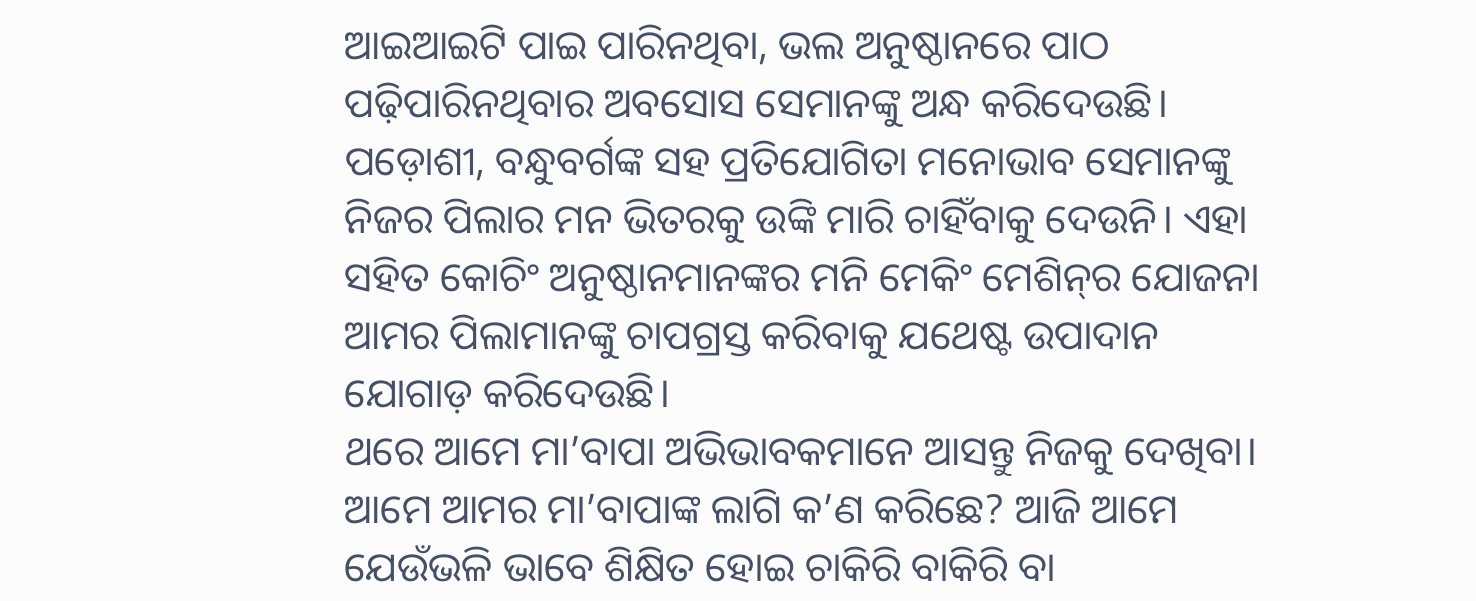ଆଇଆଇଟି ପାଇ ପାରିନଥିବା, ଭଲ ଅନୁଷ୍ଠାନରେ ପାଠ ପଢ଼ିପାରିନଥିବାର ଅବସୋସ ସେମାନଙ୍କୁ ଅନ୍ଧ କରିଦେଉଛି। ପଡ଼ୋଶୀ, ବନ୍ଧୁବର୍ଗଙ୍କ ସହ ପ୍ରତିଯୋଗିତା ମନୋଭାବ ସେମାନଙ୍କୁ ନିଜର ପିଲାର ମନ ଭିତରକୁ ଉଙ୍କି ମାରି ଚାହିଁବାକୁ ଦେଉନି। ଏହା ସହିତ କୋଚିଂ ଅନୁଷ୍ଠାନମାନଙ୍କର ମନି ମେକିଂ ମେଶିନ୍‌ର ଯୋଜନା ଆମର ପିଲାମାନଙ୍କୁ ଚାପଗ୍ରସ୍ତ କରିବାକୁ ଯଥେଷ୍ଟ ଉପାଦାନ ଯୋଗାଡ଼ କରିଦେଉଛି।
ଥରେ ଆମେ ମା’ବାପା ଅଭିଭାବକମାନେ ଆସନ୍ତୁ ନିଜକୁ ଦେଖିବା। ଆମେ ଆମର ମା’ବାପାଙ୍କ ଲାଗି କ’ଣ କରିଛେ? ଆଜି ଆମେ ଯେଉଁଭଳି ଭାବେ ଶିକ୍ଷିତ ହୋଇ ଚାକିରି ବାକିରି ବା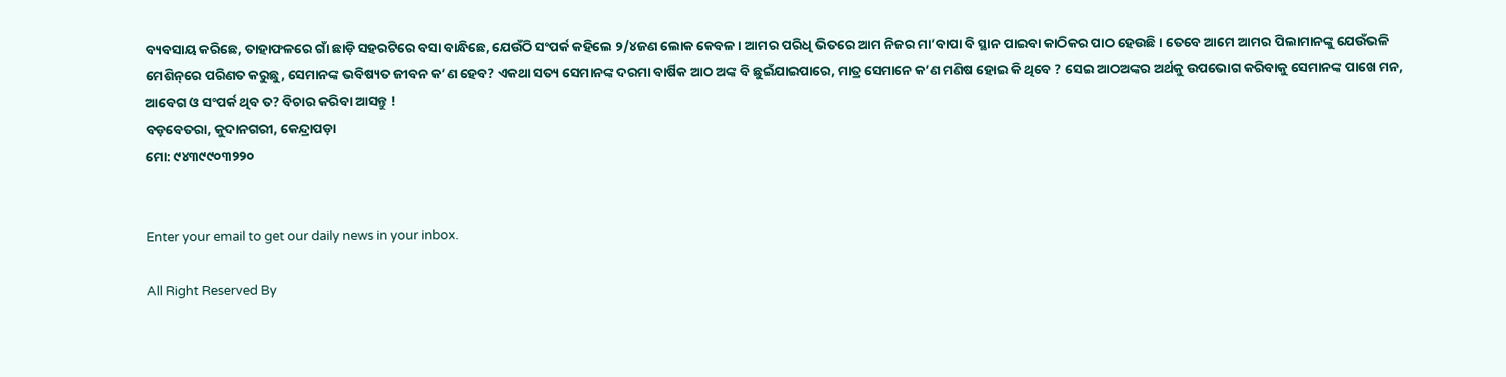ବ୍ୟବସାୟ କରିଛେ, ତାହାଫଳରେ ଗାଁ ଛାଡ଼ି ସହରଟିରେ ବସା ବାନ୍ଧିଛେ, ଯେଉଁଠି ସଂପର୍କ କହିଲେ ୨/୪ଜଣ ଲୋକ କେବଳ। ଆମର ପରିଧି ଭିତରେ ଆମ ନିଜର ମା’ବାପା ବି ସ୍ଥାନ ପାଇବା କାଠିକର ପାଠ ହେଉଛି । ତେବେ ଆମେ ଆମର ପିଲାମାନଙ୍କୁ ଯେଉଁଭଳି ମେଶିନ୍‌ରେ ପରିଣତ କରୁଛୁ, ସେମାନଙ୍କ ଭବିଷ୍ୟତ ଜୀବନ କ’ଣ ହେବ? ଏକଥା ସତ୍ୟ ସେମାନଙ୍କ ଦରମା ବାର୍ଷିକ ଆଠ ଅଙ୍କ ବି ଛୁଇଁଯାଇପାରେ, ମାତ୍ର ସେମାନେ କ’ଣ ମଣିଷ ହୋଇ କି ଥିବେ ? ସେଇ ଆଠଅଙ୍କର ଅର୍ଥକୁ ଉପଭୋଗ କରିବାକୁ ସେମାନଙ୍କ ପାଖେ ମନ, ଆବେଗ ଓ ସଂପର୍କ ଥିବ ତ? ବିଚାର କରିବା ଆସନ୍ତୁ !
ବଡ଼ବେତରା, କୁଦାନଗରୀ, କେନ୍ଦ୍ରାପଡ଼ା
ମୋ: ୯୪୩୯୯୦୩୨୨୦


Enter your email to get our daily news in your inbox.

All Right Reserved By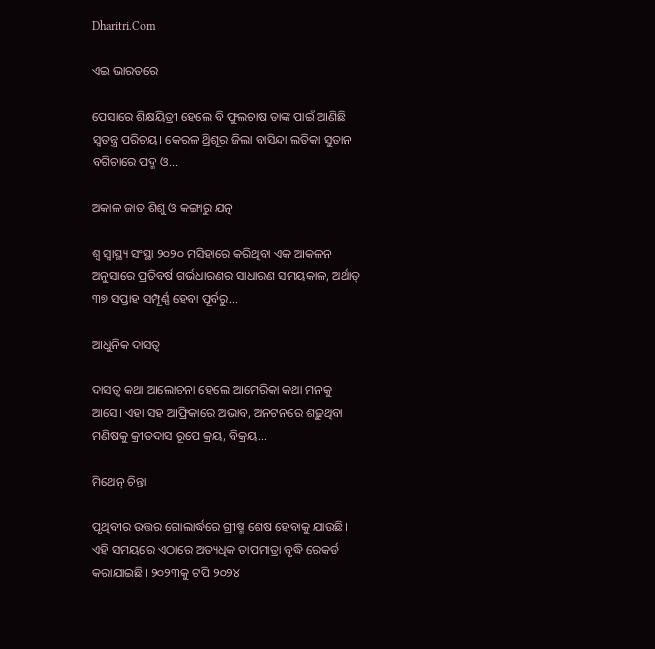Dharitri.Com

ଏଇ ଭାରତରେ

ପେସାରେ ଶିକ୍ଷୟିତ୍ରୀ ହେଲେ ବି ଫୁଲଚାଷ ତାଙ୍କ ପାଇଁ ଆଣିଛି ସ୍ବତନ୍ତ୍ର ପରିଚୟ। କେରଳ ଥ୍ରିଶୂର ଜିଲା ବାସିନ୍ଦା ଲତିକା ସୁତାନ ବଗିଚାରେ ପଦ୍ମ ଓ...

ଅକାଳ ଜାତ ଶିଶୁ ଓ କଙ୍ଗାରୁ ଯତ୍ନ

ଶ୍ୱ ସ୍ବାସ୍ଥ୍ୟ ସଂସ୍ଥା ୨୦୨୦ ମସିହାରେ କରିଥିବା ଏକ ଆକଳନ ଅନୁସାରେ ପ୍ରତିବର୍ଷ ଗର୍ଭଧାରଣର ସାଧାରଣ ସମୟକାଳ, ଅର୍ଥାତ୍‌ ୩୭ ସପ୍ତାହ ସମ୍ପୂର୍ଣ୍ଣ ହେବା ପୂର୍ବରୁ...

ଆଧୁନିକ ଦାସତ୍ୱ

ଦାସତ୍ୱ କଥା ଆଲୋଚନା ହେଲେ ଆମେରିକା କଥା ମନକୁ ଆସେ। ଏହା ସହ ଆଫ୍ରିକାରେ ଅଭାବ, ଅନଟନରେ ଶଢ଼ୁଥିବା ମଣିଷକୁ କ୍ରୀତଦାସ ରୂପେ କ୍ରୟ, ବିକ୍ରୟ...

ମିଥେନ୍‌ ଚିନ୍ତା

ପୃଥିବୀର ଉତ୍ତର ଗୋଲାର୍ଦ୍ଧରେ ଗ୍ରୀଷ୍ମ ଶେଷ ହେବାକୁ ଯାଉଛି। ଏହି ସମୟରେ ଏଠାରେ ଅତ୍ୟଧିକ ତାପମାତ୍ରା ବୃଦ୍ଧି ରେକର୍ଡ କରାଯାଇଛି। ୨୦୨୩କୁ ଟପି ୨୦୨୪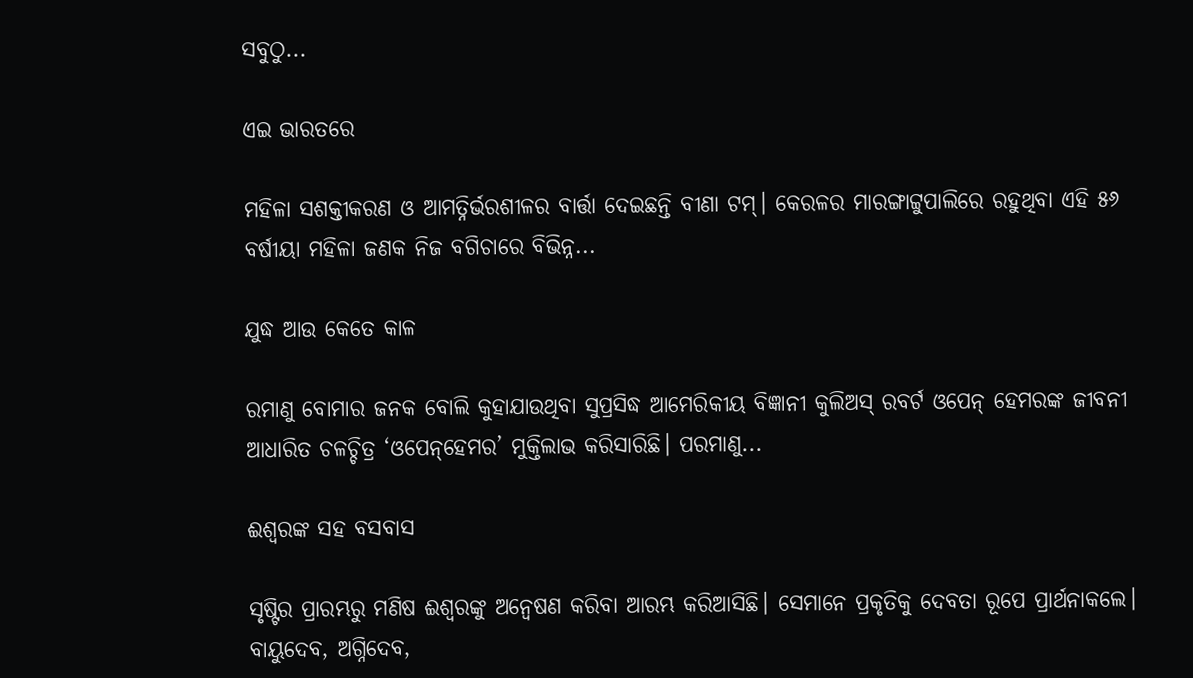ସବୁଠୁ...

ଏଇ ଭାରତରେ

ମହିଳା ସଶକ୍ତୀକରଣ ଓ ଆମତ୍ନିର୍ଭରଶୀଳର ବାର୍ତ୍ତା ଦେଇଛନ୍ତି ବୀଣା ଟମ୍‌। କେରଳର ମାରଙ୍ଗାଟ୍ଟୁପାଲିରେ ରହୁଥିବା ଏହି ୫୬ ବର୍ଷୀୟା ମହିଳା ଜଣକ ନିଜ ବଗିଚାରେ ବିଭିନ୍ନ...

ଯୁଦ୍ଧ ଆଉ କେତେ କାଳ

ରମାଣୁ ବୋମାର ଜନକ ବୋଲି କୁହାଯାଉଥିବା ସୁପ୍ରସିଦ୍ଧ ଆମେରିକୀୟ ବିଜ୍ଞାନୀ କୁଲିଅସ୍‌ ରବର୍ଟ ଓପେନ୍‌ ହେମରଙ୍କ ଜୀବନୀ ଆଧାରିତ ଚଳଚ୍ଚିତ୍ର ‘ଓପେନ୍‌ହେମର’ ମୁକ୍ତିଲାଭ କରିସାରିଛି। ପରମାଣୁ...

ଈଶ୍ୱରଙ୍କ ସହ ବସବାସ

ସୃଷ୍ଟିର ପ୍ରାରମ୍ଭରୁ ମଣିଷ ଈଶ୍ୱରଙ୍କୁ ଅନ୍ବେଷଣ କରିବା ଆରମ୍ଭ କରିଆସିଛି। ସେମାନେ ପ୍ରକୃତିକୁ ଦେବତା ରୂପେ ପ୍ରାର୍ଥନାକଲେ। ବାୟୁଦେବ, ଅଗ୍ନିଦେବ,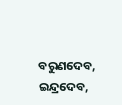ବରୁଣଦେବ, ଇନ୍ଦ୍ରଦେବ,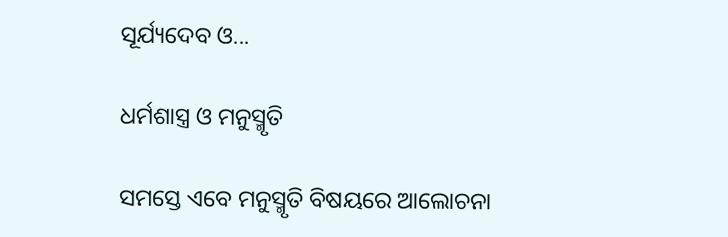ସୂର୍ଯ୍ୟଦେବ ଓ...

ଧର୍ମଶାସ୍ତ୍ର ଓ ମନୁସ୍ମୃତି

ସମସ୍ତେ ଏବେ ମନୁସ୍ମୃତି ବିଷୟରେ ଆଲୋଚନା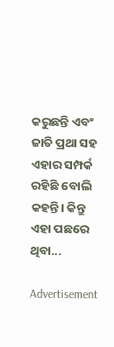କରୁଛନ୍ତି ଏବଂ ଜାତି ପ୍ରଥା ସହ ଏହାର ସମ୍ପର୍କ ରହିଛି ବୋଲି କହନ୍ତି। କିନ୍ତୁ ଏହା ପଛରେ ଥିବା...

Advertisement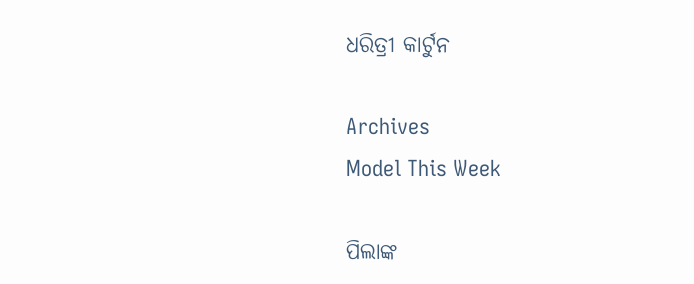ଧରିତ୍ରୀ କାର୍ଟୁନ

Archives
Model This Week

ପିଲାଙ୍କ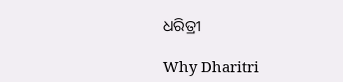ଧରିତ୍ରୀ

Why Dharitri